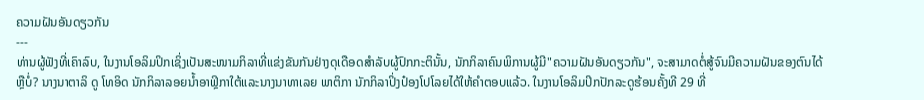ຄວາມຝັນອັນດຽວກັນ
---
ທ່ານຜູ້ຟັງທີ່ເຄົາລົບ, ໃນງານໂອລິມປິກເຊິ່ງເປັນສະໜາມກິລາທີ່ແຂ່ງຂັນກັນຢ່າງດຸເດືອດສຳລັບຜູ້ປົກກະຕິນັ້ນ, ນັກກິລາຄົນພິການຜູ້ມີ"ຄວາມຝັນອັນດຽວກັນ", ຈະສາມາດຕໍ່ສູ້ຈົນມີຄວາມຝັນຂອງຕົນໄດ້ຫຼືບໍ່? ນາງນາຕາລິ ດູ ໂທອິດ ນັກກິລາລອຍນ້ຳອາຟຼິກາໃຕ້ແລະນາງນາທາເລຍ ພາຕິກາ ນັກກິລາປິ່ງປ໋ອງໂປໂລຍໄດ້ໃຫ້ຄຳຕອບແລ້ວ. ໃນງານໂອລິມປິກປັກລະດູຮ້ອນຄັ້ງທີ 29 ທີ່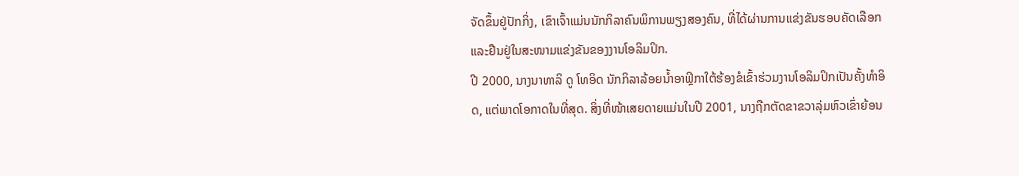ຈັດຂຶ້ນຢູ່ປັກກິ່ງ, ເຂົາເຈົ້າແມ່ນນັກກິລາຄົນພິການພຽງສອງຄົນ, ທີ່ໄດ້ຜ່ານການແຂ່ງຂັນຮອບຄັດເລືອກແລະຢືນຢູ່ໃນສະໜາມແຂ່ງຂັນຂອງງານໂອລິມປິກ.
ປີ 2000, ນາງນາທາລິ ດູ ໂທອິດ ນັກກິລາລ້ອຍນ້ຳອາຟຼິກາໃຕ້ຮ້ອງຂໍເຂົ້າຮ່ວມງານໂອລິມປິກເປັນຄັ້ງທຳອິດ, ແຕ່ພາດໂອກາດໃນທີ່ສຸດ. ສິ່ງທີ່ໜ້າເສຍດາຍແມ່ນໃນປີ 2001, ນາງຖືກຕັດຂາຂວາລຸ່ມຫົວເຂົ່າຍ້ອນ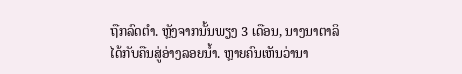ຖືກລົດຕຳ. ຫຼັງຈາກນັ້ນພຽງ 3 ເດືອນ, ນາງນາຕາລິໄດ້ກັບຄືນສູ່ອ່າງລອຍນ້ຳ. ຫຼາຍຄົນເຫັນວ່ານາ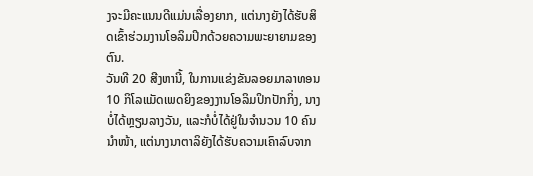ງຈະມີຄະແນນດີແມ່ນເລື່ອງຍາກ, ແຕ່ນາງຍັງໄດ້ຮັບສິດເຂົ້າຮ່ວມງານໂອລິມປິກດ້ວຍຄວາມພະຍາຍາມຂອງຕົນ.
ວັນທີ 20 ສີງຫານີ້, ໃນການແຂ່ງຂັນລອຍມາລາທອນ 10 ກິໂລແມັດເພດຍິງຂອງງານໂອລິມປິກປັກກິ່ງ, ນາງບໍ່ໄດ້ຫຼຽນລາງວັນ, ແລະກໍບໍ່ໄດ້ຢູ່ໃນຈຳນວນ 10 ຄົນນຳໜ້າ, ແຕ່ນາງນາຕາລິຍັງໄດ້ຮັບຄວາມເຄົາລົບຈາກ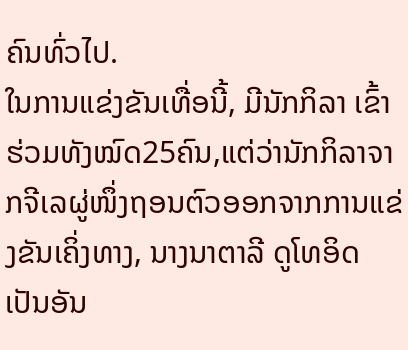ຄົນທົ່ວໄປ.
ໃນການແຂ່ງຂັນເທື່ອນີ້, ມີນັກກິລາ ເຂົ້າຮ່ວມທັງໝົດ25ຄົນ,ແຕ່ວ່ານັກກິລາຈາກຈີເລຜູ່ໜຶ່ງຖອນຕົວອອກຈາກການແຂ່ງຂັນເຄິ່ງທາງ, ນາງນາຕາລີ ດູໂທອິດ ເປັນອັນ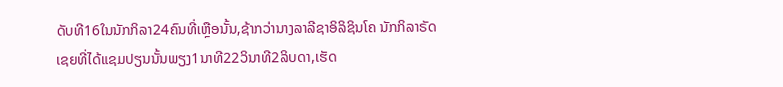ດັບທີ16ໃນນັກກິລາ24ຄົນທີ່ເຫຼືອນັ້ນ,ຊ້າກວ່ານາງລາລີຊາອິລິຊິນໂຄ ນັກກິລາຣັດເຊຍທີ່ໄດ້ແຊມປຽນນັ້ນພຽງ1ນາທີ22ວິນາທີ2ລິບດາ,ເຮັດ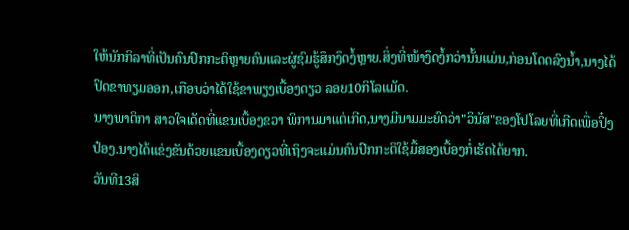ໃຫ້ນັກກິລາທີ່ເປັນຄົນປົກກະຕິຫຼາຍຄົນແລະຜູ່ຊົມຮູ້ສຶກງຶດງໍ້ຫຼາຍ.ສິ່ງທີ່ໜ້າງຶດງໍ້ກວ່ານັ້ນແມ່ນ,ກ່ອນໂດດລົງນ້ຳ,ນາງໄດ້ປົດຂາທຽມອອກ,ເກືອບວ່າໄດ້ໃຊ້ຂາພຽງເບື້ອງດຽວ ລອຍ10ກິໂລແມັດ.
ນາງພາຕິກາ ສາວໃຈເດັດທີ່ແຂນເບື້ອງຂວາ ພິການມາແຕ່ເກີດ,ນາງມີນາມມະຍົດວ່າ"ວິນັສ"ຂອງໂປໂລຍທີ່ເກີດເພື່ອປິ໋ງປ໋ອງ.ນາງໄດ້ແຂ່ງຂັນດ້ວຍແຂນເບື້ອງດຽວທີ່ເຖິງຈະແມ່ນຄົນປົກກະຕິໃຊ້ມື້ສອງເບື້ອງກໍ່ເຮັດໄດ້ຍາກ.
ວັນທີ13ສິ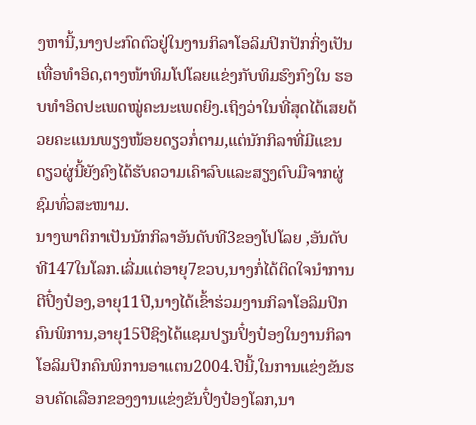ງຫານີ້,ນາງປະກົດຕົວຢູ່ໃນງານກິລາໂອລິມປິກປັກກິ່ງເປັນເທື່ອທຳອິດ,ຕາງໜ້າທິມໂປໂລຍແຂ່ງກັບທິມຮົງກົງໃນ ຮອບທຳອິດປະເພດໝູ່ຄະນະເພດຍິງ.ເຖິງວ່າໃນທີ່ສຸດໄດ້ເສຍດ້ວຍຄະແນນພຽງໜ້ອຍດຽວກໍ່ຕາມ,ແຕ່ນັກກິລາທີ່ມີແຂນ ດຽວຜູ່ນີ້ຍັງຄົງໄດ້ຮັບຄວາມເຄົາລົບແລະສຽງຕົບມືຈາກຜູ່ຊົມທົ່ວສະໜາມ.
ນາງພາຕິກາເປັນນັກກິລາອັນດັບທີ3ຂອງໂປໂລຍ ,ອັນດັບທີ147ໃນໂລກ.ເລີ່ມແຕ່ອາຍຸ7ຂວບ,ນາງກໍ່ໄດ້ຕິດໃຈນຳການຕີປິ໋ງປ໋ອງ,ອາຍຸ11ປີ,ນາງໄດ້ເຂົ້າຮ່ວມງານກິລາໂອລິມປິກຄົນພິການ,ອາຍຸ15ປີຊິງໄດ້ແຊມປຽນປິ໋ງປ໋ອງໃນງານກິລາໂອລິມປິກຄົນພິການອາແຕນ2004.ປີນີ້,ໃນການແຂ່ງຂັນຮອບຄັດເລືອກຂອງງານແຂ່ງຂັນປິ໋ງປ໋ອງໂລກ,ນາ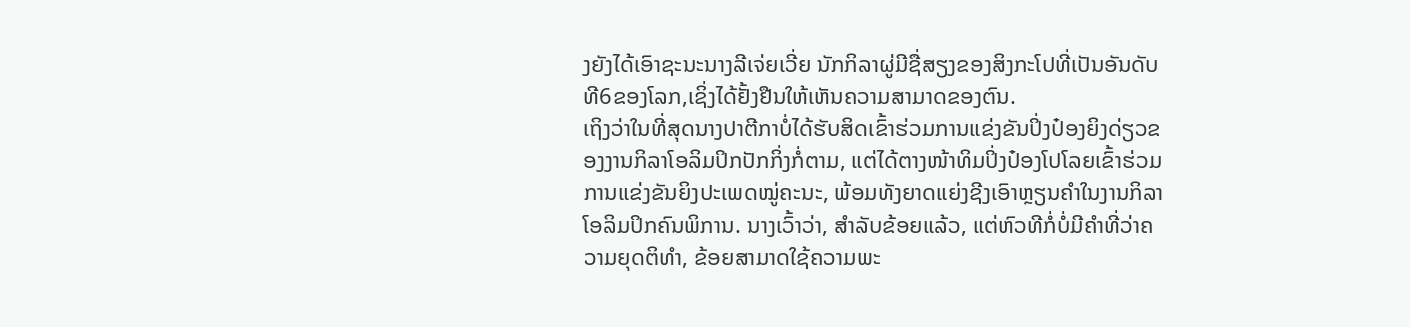ງຍັງໄດ້ເອົາຊະນະນາງລີເຈ່ຍເວີ່ຍ ນັກກິລາຜູ່ມີຊື່ສຽງຂອງສິງກະໂປທີ່ເປັນອັນດັບທີ6ຂອງໂລກ,ເຊິ່ງໄດ້ຢັ້ງຢືນໃຫ້ເຫັນຄວາມສາມາດຂອງຕົນ.
ເຖິງວ່າໃນທີ່ສຸດນາງປາຕີກາບໍ່ໄດ້ຮັບສິດເຂົ້າຮ່ວມການແຂ່ງຂັນປິ່ງປ໋ອງຍິງດ່ຽວຂອງງານກິລາໂອລິມປິກປັກກິ່ງກໍ່ຕາມ, ແຕ່ໄດ້ຕາງໜ້າທິມປິ່ງປ໋ອງໂປໂລຍເຂົ້າຮ່ວມການແຂ່ງຂັນຍິງປະເພດໝູ່ຄະນະ, ພ້ອມທັງຍາດແຍ່ງຊີງເອົາຫຼຽນຄຳໃນງານກິລາໂອລິມປິກຄົນພິການ. ນາງເວົ້າວ່າ, ສຳລັບຂ້ອຍແລ້ວ, ແຕ່ຫົວທີກໍ່ບໍ່ມີຄຳທີ່ວ່າຄວາມຍຸດຕິທຳ, ຂ້ອຍສາມາດໃຊ້ຄວາມພະ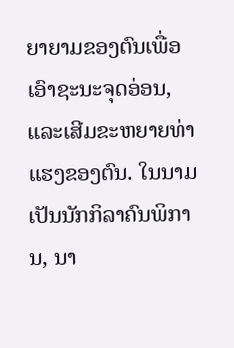ຍາຍາມຂອງຕົນເພື່ອເອົາຊະນະຈຸດອ່ອນ, ແລະເສີມຂະຫຍາຍທ່າແຮງຂອງຕົນ. ໃນນາມເປັນນັກກິລາຄົນພິການ, ນາ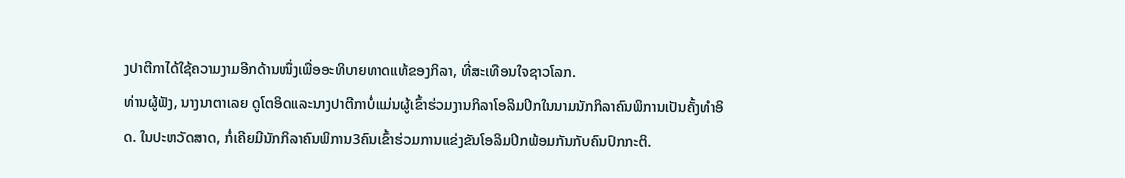ງປາຕີກາໄດ້ໃຊ້ຄວາມງາມອີກດ້ານໜຶ່ງເພື່ອອະທິບາຍທາດແທ້ຂອງກິລາ, ທີ່ສະເທືອນໃຈຊາວໂລກ.
ທ່ານຜູ້ຟັງ, ນາງນາຕາເລຍ ດູໂຕອິດແລະນາງປາຕີກາບໍ່ແມ່ນຜູ້ເຂົ້າຮ່ວມງານກິລາໂອລິມປິກໃນນາມນັກກິລາຄົນພິການເປັນຄັ້ງທຳອິດ. ໃນປະຫວັດສາດ, ກໍ່ເຄີຍມີນັກກິລາຄົນພິການ3ຄົນເຂົ້າຮ່ວມການແຂ່ງຂັນໂອລິມປິກພ້ອມກັນກັບຄົນປົກກະຕິ.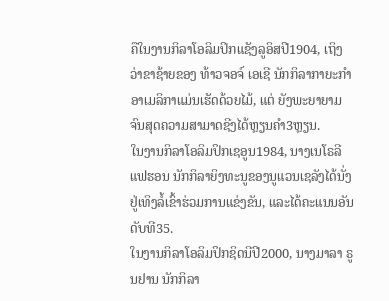ຄືໃນງານກິລາໂອລິມປິກແຊັງລູອິສປີ1904, ເຖິງວ່າຂາຊ້າຍຂອງ ທ້າວຈອຈ໌ ເອເຊີ ນັກກິລາກາຍະກຳອາເມລິກາແມ່ນເຮັດດ້ວຍໄມ້, ແຕ່ ຍັງພະຍາຍາມຈົນສຸດຄວາມສາມາດຊີງໄດ້ຫຼຽນຄຳ3ຫຼຽນ.
ໃນງານກິລາໂອລິມປິກເຊອູນ1984, ນາງເນໂຣລີ ແຟຮອນ ນັກກິລາຍິງທະນູຂອງນູແວນເຊລັງໄດ້ນັ່ງຢູ່ເທິງລໍ້ເຂົ້າຮ່ວມການແຂ່ງຂັນ, ແລະໄດ້ຄະແນນອັນດັບທີ35.
ໃນງານກິລາໂອລິມປິກຊິດນີປີ2000, ນາງມາລາ ຣູນຢານ ນັກກິລາ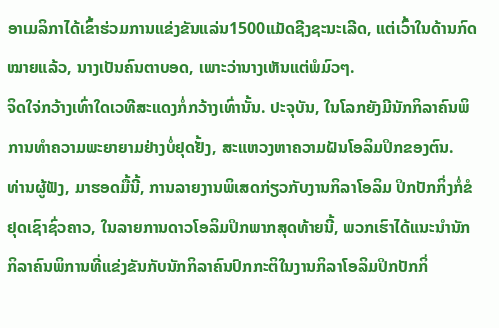ອາເມລິກາໄດ້ເຂົ້າຮ່ວມການແຂ່ງຂັນແລ່ນ1500ແມັດຊີງຊະນະເລີດ, ແຕ່ເວົ້າໃນດ້ານກົດໝາຍແລ້ວ, ນາງເປັນຄົນຕາບອດ, ເພາະວ່ານາງເຫັນແຕ່ພໍມົວໆ.
ຈິດໃຈ່ກວ້າງເທົ່າໃດເວທີສະແດງກໍ່ກວ້າງເທົ່ານັ້ນ. ປະຈຸບັນ, ໃນໂລກຍັງມີນັກກິລາຄົນພິການທຳຄວາມພະຍາຍາມຢ່າງບໍ່ຢຸດຢັ້ງ, ສະແຫວງຫາຄວາມຝັນໂອລິມປິກຂອງຕົນ.
ທ່ານຜູ້ຟັງ, ມາຮອດມື້ນີ້, ການລາຍງານພິເສດກ່ຽວກັບງານກິລາໂອລິມ ປິກປັກກິ່ງກໍ່ຂໍຢຸດເຊົາຊົ່ວຄາວ, ໃນລາຍການດາວໂອລິມປິກພາກສຸດທ້າຍນີ້, ພວກເຮົາໄດ້ແນະນຳນັກກິລາຄົນພິການທີ່ແຂ່ງຂັນກັບນັກກິລາຄົນປົກກະຕິໃນງານກິລາໂອລິມປິກປັກກິ່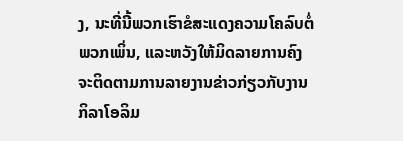ງ, ນະທີ່ນີ້ພວກເຮົາຂໍສະແດງຄວາມໂຄລົບຕໍ່ພວກເພິ່ນ, ແລະຫວັງໃຫ້ມິດລາຍການຄົງຈະຕິດຕາມການລາຍງານຂ່າວກ່ຽວກັບງານກິລາໂອລິມ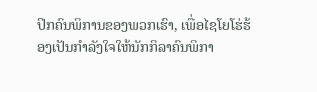ປິກຄົນພິການຂອງພວກເຮົາ, ເພື່ອໄຊໂຍໂຮ່ຮ້ອງເປັນກຳລັງໃຈໃຫ້ນັກກິລາຄົນພິກາ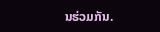ນຮ່ວມກັນ.